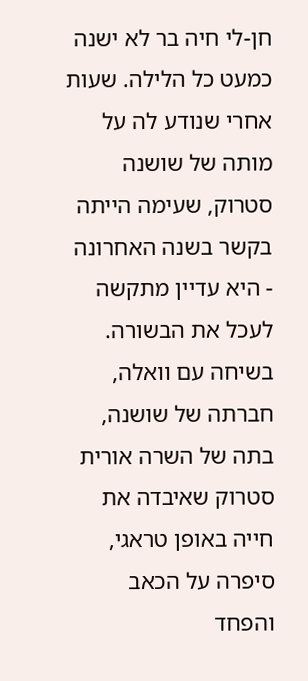חן-לי חיה בר לא ישנה כמעט כל הלילה. שעות אחרי שנודע לה על מותה של שושנה סטרוק, שעימה הייתה בקשר בשנה האחרונה - היא עדיין מתקשה לעכל את הבשורה. בשיחה עם וואלה, חברתה של שושנה, בתה של השרה אורית סטרוק שאיבדה את חייה באופן טראגי, סיפרה על הכאב והפחד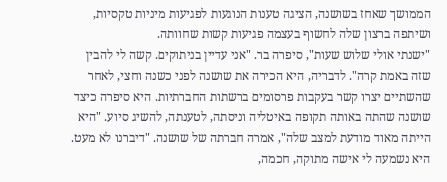הממושך שאחז בשושנה, הציגה טענות הנוגעות לפגיעות מיניות טקסיות, ושיתפה ברצון שלה לחשוף בעצמה פגיעות קשות שחוותה.
"ישנתי אולי שלוש שעות", סיפרה בר. "אני עדיין בניתוקים. קשה לי להבין שזה באמת קרה". לדבריה, היא הכירה את שושנה לפני כשנה וחצי, לאחר שהשתיים יצרו קשר בעקבות פרסומים ברשתות החברתיות. היא סיפרה כיצד שושנה שהתה באותה תקופה באיטליה וניסתה, לטענתה, להשיג סיוע. "היא הייתה מאוד מודעת למצב שלה", אמרה חברתה של שושנה. "דיברנו לא מעט. היא נשמעה לי אישה מתוקה, חכמה,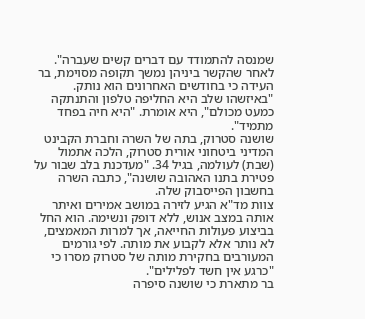שמנסה להתמודד עם דברים קשים שעברה".
לאחר שהקשר ביניהן נמשך תקופה מסוימת, בר העידה כי בחודשים האחרונים הוא נותק. "באיזשהו שלב היא החליפה טלפון והתנתקה כמעט מכולם", היא אומרת. "היא חיה בפחד מתמיד".
שושנה סטרוק, בתה של השרה וחברת הקבינט המדיני ביטחוני אורית סטרוק, הלכה אתמול (שבת) לעולמה, בגיל 34. "מעדכנת בלב שבור על פטירת בתנו האהובה שושנה", כתבה השרה בחשבון הפייסבוק שלה.
צוות מד"א הגיע לזירה במושב אמירים ואיתר אותה במצב אנוש, ללא דופק ונשימה. הוא החל בביצוע פעולות החייאה, אך למרות המאמצים, לא נותר אלא לקבוע את מותה. לפי גורמים המעורבים בחקירת מותה של סטרוק מסרו כי "כרגע אין חשד לפלילים".
בר מתארת כי שושנה סיפרה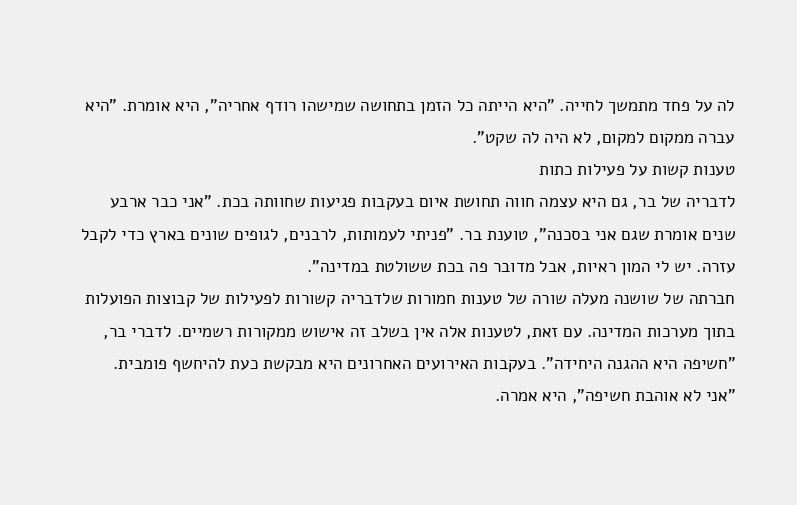לה על פחד מתמשך לחייה. "היא הייתה כל הזמן בתחושה שמישהו רודף אחריה", היא אומרת. "היא עברה ממקום למקום, לא היה לה שקט".
טענות קשות על פעילות כתות
לדבריה של בר, גם היא עצמה חווה תחושת איום בעקבות פגיעות שחוותה בכת. "אני כבר ארבע שנים אומרת שגם אני בסכנה", טוענת בר. "פניתי לעמותות, לרבנים, לגופים שונים בארץ כדי לקבל עזרה. יש לי המון ראיות, אבל מדובר פה בכת ששולטת במדינה".
חברתה של שושנה מעלה שורה של טענות חמורות שלדבריה קשורות לפעילות של קבוצות הפועלות בתוך מערכות המדינה. עם זאת, לטענות אלה אין בשלב זה אישוש ממקורות רשמיים. לדברי בר, "חשיפה היא ההגנה היחידה". בעקבות האירועים האחרונים היא מבקשת כעת להיחשף פומבית.
"אני לא אוהבת חשיפה", היא אמרה.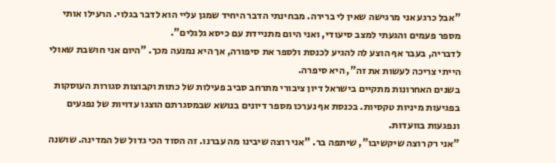"אבל כרגע אני מרגישה שאין לי ברירה. מבחינתי הדבר היחיד שמגן עליי הוא לדבר בגלוי. הרעילו אותי מספר פעמים והגעתי למצב סיעודי, ואני היום מתניידת עם כיסא גלגלים".
לדבריה, בעבר אף הוצע לה להגיע לכנסת ולספר את סיפורה, אך היא נמנעה מכך. "היום אני חושבת שאולי הייתי צריכה לעשות את זה", היא סיפרה.
בשנים האחרונות מתקיים בישראל דיון ציבורי מתרחב סביב פעילות של כתות וקבוצות סגורות העוסקות בפגיעות מיניות טקסיות. בכנסת אף נערכו מספר דיונים בנושא שבמסגרתם הוצגו עדויות של נפגעים ונפגעות בוועדות.
"אני רק רוצה שיקשיבו", שיתפה בר. "אני רוצה שיבינו מה עברנו. זה הסוד הכי גדול של המדינה. שושנה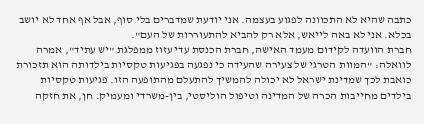כתבה שהיא לא התכוונה לפגוע בעצמה. אני יודעת שמדברים בלי סוף, אבל אף אחד לא יושב בכלא. אני לא באה לייאש, אלא רק להביא להתעוררות של העם".
חברת הוועדה לקידום מעמד האישה, חברת הכנסת עדי עזוז ממפלגת "יש עתיד", אמרה לוואלה: "המוות הטרגי של צעירה שהעידה כי נפגעה בפגיעות טקסיות בילדותה הוא תזכורת כואבת לכך שמדינת ישראל לא יכולה להמשיך להתעלם מהתופעה הזו. פגיעות טקסיות בילדים מחייבות הכרה של המדינה וטיפול הוליסטי, בין-משרדי ומעמיק. חן, את חזקה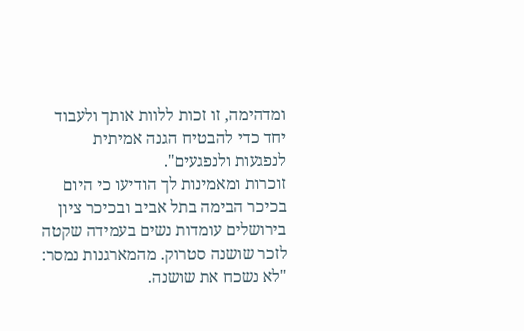ומדהימה, זו זכות ללוות אותך ולעבוד יחד כדי להבטיח הגנה אמיתית לנפגעות ולנפגעים".
זוכרות ומאמינות לך הודיעו כי היום בכיכר הבימה בתל אביב ובכיכר ציון בירושלים עומדות נשים בעמידה שקטה לזכר שושנה סטרוק. מהמארגנות נמסר: "לא נשכח את שושנה.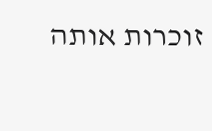זוכרות אותה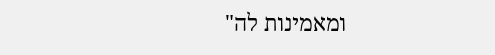ומאמינות לה"